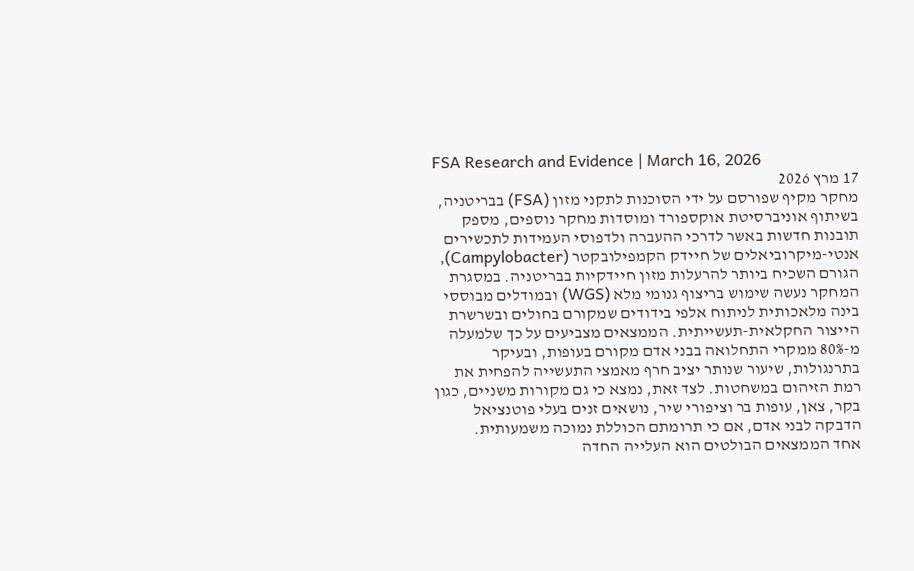FSA Research and Evidence | March 16, 2026
17 מרץ 2026
מחקר מקיף שפורסם על ידי הסוכנות לתקני מזון (FSA) בבריטניה, בשיתוף אוניברסיטת אוקספורד ומוסדות מחקר נוספים, מספק תובנות חדשות באשר לדרכי ההעברה ולדפוסי העמידות לתכשירים אנטי-מיקרוביאלים של חיידק הקמפילובקטר (Campylobacter), הגורם השכיח ביותר להרעלות מזון חיידקיות בבריטניה. במסגרת המחקר נעשה שימוש בריצוף גנומי מלא (WGS) ובמודלים מבוססי בינה מלאכותית לניתוח אלפי בידודים שמקורם בחולים ובשרשרת הייצור החקלאית-תעשייתית. הממצאים מצביעים על כך שלמעלה מ-80% ממקרי התחלואה בבני אדם מקורם בעופות, ובעיקר בתרנגולות, שיעור שנותר יציב חרף מאמצי התעשייה להפחית את רמת הזיהום במשחטות. לצד זאת, נמצא כי גם מקורות משניים, כגון בקר, צאן, עופות בר וציפורי שיר, נושאים זנים בעלי פוטנציאל הדבקה לבני אדם, אם כי תרומתם הכוללת נמוכה משמעותית.
אחד הממצאים הבולטים הוא העלייה החדה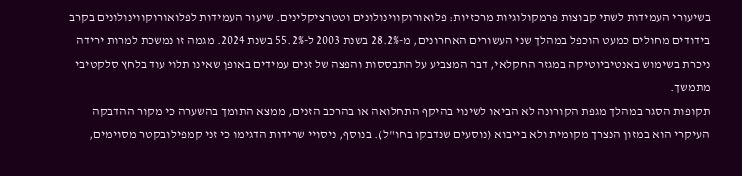בשיעורי העמידות לשתי קבוצות פרמקולוגיות מרכזיות: פלואורוקווינולונים וטטרציקלינים. שיעור העמידות לפלואורוקווינולונים בקרב בידודים מחולים כמעט הוכפל במהלך שני העשורים האחרונים, מ-28.2% בשנת 2003 ל-55.2% בשנת 2024. מגמה זו נמשכת למרות ירידה ניכרת בשימוש באנטיביוטיקה במגזר החקלאי, דבר המצביע על התבססות והפצה של זנים עמידים באופן שאינו תלוי עוד בלחץ סלקטיבי מתמשך.
תקופות הסגר במהלך מגפת הקורונה לא הביאו לשינוי בהיקף התחלואה או בהרכב הזנים, ממצא התומך בהשערה כי מקור ההדבקה העיקרי הוא במזון הנצרך מקומית ולא בייבוא (נוסעים שנדבקו בחו"ל). בנוסף, ניסויי שרידות הדגימו כי זני קמפילובקטר מסוימים,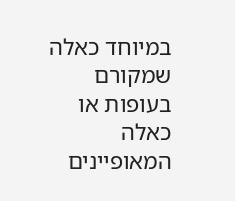במיוחד כאלה שמקורם בעופות או כאלה המאופיינים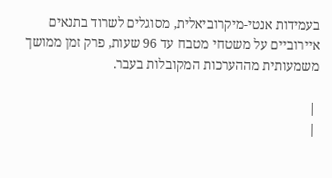בעמידות אנטי-מיקרוביאלית, מסוגלים לשרוד בתנאים איירוביים על משטחי מטבח עד 96 שעות, פרק זמן ממושך משמעותית מההערכות המקובלות בעבר.

 |
 |